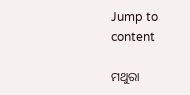Jump to content

ମଥୁରା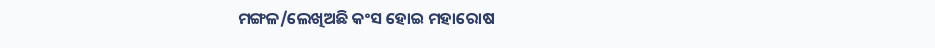ମଙ୍ଗଳ/ଲେଖିଅଛି କଂସ ହୋଇ ମହାରୋଷ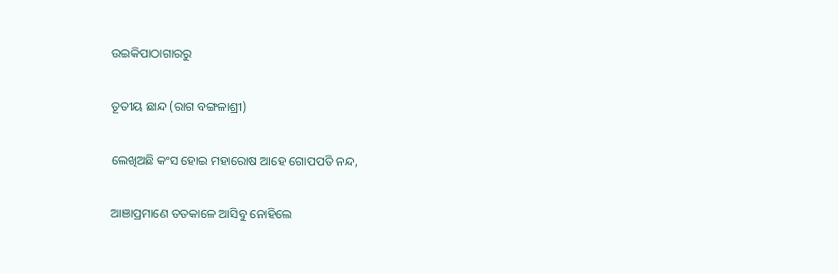ଉଇକିପାଠାଗାର‌ରୁ

ତୂତୀୟ ଛାନ୍ଦ (ରାଗ ବଙ୍ଗଳାଶ୍ରୀ)

ଲେଖିଅଛି କଂସ ହୋଇ ମହାରୋଷ ଆହେ ଗୋପପତି ନନ୍ଦ,

ଆଞାପ୍ରମାଣେ ତତକାଳେ ଆସିବୁ ନୋହିଲେ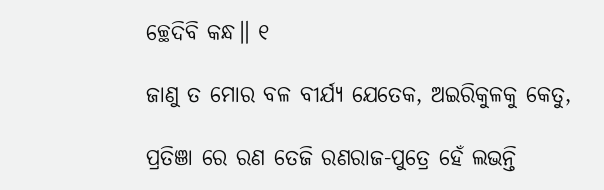ଚ୍ଛେଦିବି କନ୍ଧ॥ ୧

ଜାଣୁ ତ ମୋର ବଳ ବୀର୍ଯ୍ୟ ଯେତେକ, ଅଇରିକୁଳକୁ କେତୁ,

ପ୍ରତିଞା ରେ ରଣ ତେଜି ରଣରାଜ-ପୁତ୍ରେ ହେଁ ଲଭନ୍ତି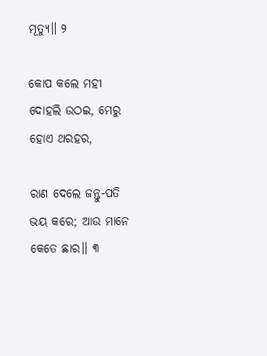ମୂତ୍ୟୁ॥ ୨

କୋପ କଲେ ମହୀ ଦୋହଲି ଉଠଇ, ମେରୁ ହୋଏ ଥରହର,

ରାଣ ଦେଲେ ଜନ୍ତୁ-ପତି ଭୟ କରେ; ଆଉ ମାନେ କେତେ ଛାର॥ ୩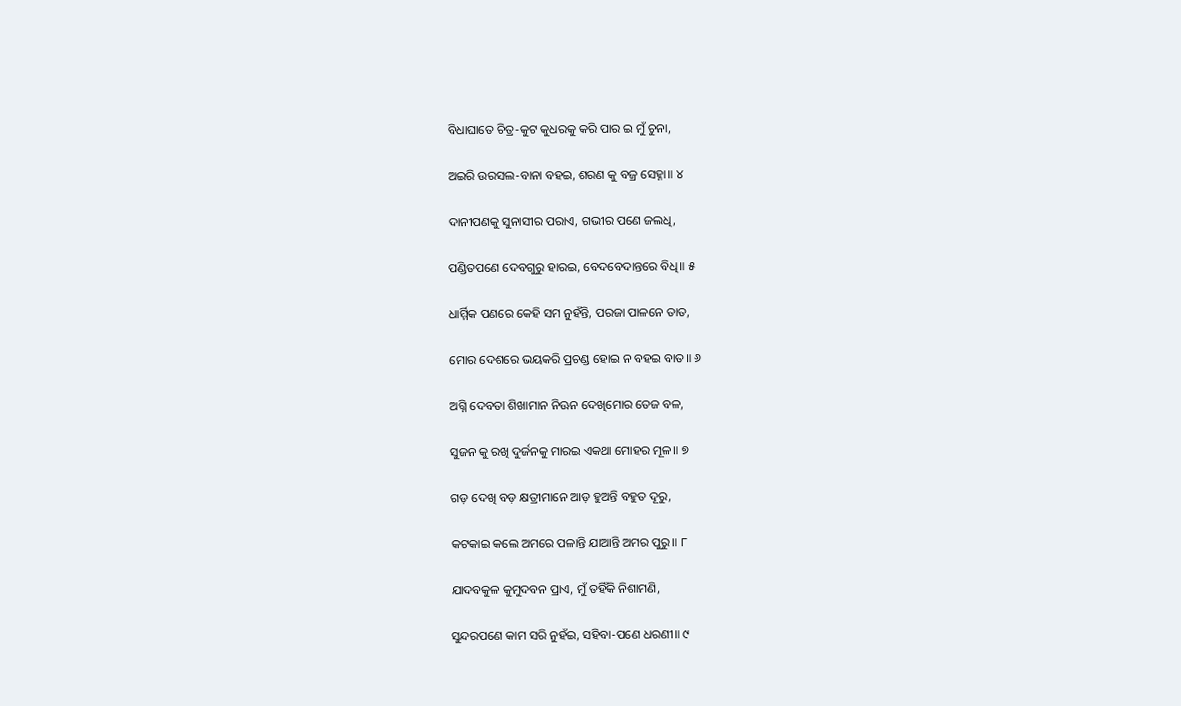ବିଧାଘାତେ ଚିତ୍ର-କୁଟ କୁଧରକୁ କରି ପାର ଇ ମୁଁ ଚୁନା,

ଅଇରି ଉରସଲ-ବାନା ବହଇ, ଶରଣ କୁ ବଜ୍ର ସେହ୍ନା॥ ୪

ଦାନୀପଣକୁ ସୁନାସୀର ପରାଏ, ଗଭୀର ପଣେ ଜଲଧି,

ପଣ୍ଡିତପଣେ ଦେବଗୁରୁ ହାରଇ, ବେଦବେଦାନ୍ତରେ ବିଧି॥ ୫

ଧାର୍ମ୍ମିକ ପଣରେ କେହି ସମ ନୁହଁନ୍ତି, ପରଜା ପାଳନେ ତାତ,

ମୋର ଦେଶରେ ଭୟକରି ପ୍ରଚଣ୍ଡ ହୋଇ ନ ବହଇ ବାତ॥ ୬

ଅଗ୍ନି ଦେବତା ଶିଖାମାନ ନିଊନ ଦେଖିମୋର ତେଜ ବଳ,

ସୁଜନ କୁ ରଖି ଦୁର୍ଜନକୁ ମାରଇ ଏକଥା ମୋହର ମୂଳ॥ ୭

ଗଡ଼ ଦେଖି ବଡ଼ କ୍ଷତ୍ରୀମାନେ ଆଡ଼ ହୁଅନ୍ତି ବହୁତ ଦୂରୁ,

କଟକାଇ କଲେ ଅମରେ ପଳାନ୍ତି ଯାଆନ୍ତି ଅମର ପୁରୁ॥ ୮

ଯାଦବକୁଳ କୁମୁଦବନ ପ୍ରାଏ, ମୁଁ ତହିଁକି ନିଶାମଣି,

ସୁନ୍ଦରପଣେ କାମ ସରି ନୁହଁଇ, ସହିବା-ପଣେ ଧରଣୀ॥ ୯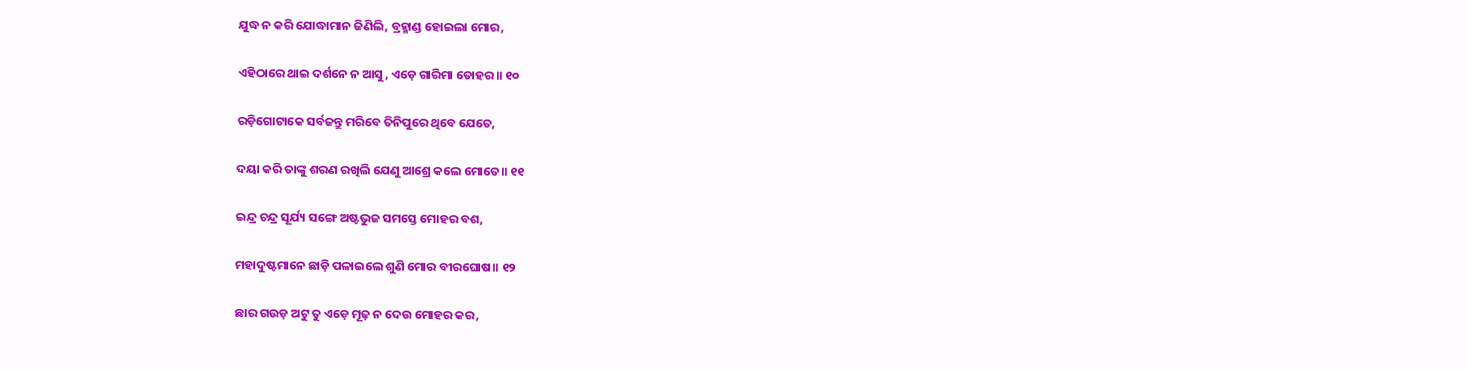ଯୁଦ୍ଧ ନ କରି ଯୋଦ୍ଧାମାନ ଜିଣିଲି, ବ୍ରହ୍ମାଣ୍ଡ ହୋଇଲା ମୋର,

ଏହିଠାରେ ଥାଇ ଦର୍ଶନେ ନ ଆସୁ, ଏଡ଼େ ଗାରିମା ତୋହର॥ ୧୦

ରଡ଼ିଗୋଟାକେ ସର୍ବଜନ୍ତୁ ମରିବେ ତିନିପୁରେ ଥିବେ ଯେତେ,

ଦୟା କରି ତାଙ୍କୁ ଶରଣ ରଖିଲି ଯେଣୁ ଆଶ୍ରେ କଲେ ମୋତେ॥ ୧୧

ଇନ୍ଦ୍ର ଚନ୍ଦ୍ର ସୂର୍ଯ୍ୟ ସଙ୍ଗେ ଅଷ୍ଟଭୁଜ ସମସ୍ତେ ମୋହର ବଶ,

ମହାଦୁଷ୍ଟମାନେ ଛାଡ଼ି ପଳାଇଲେ ଶୁଣି ମୋର ବୀରଘୋଷ॥ ୧୨

ଛାର ଗଉଡ଼ ଅଟୁ ତୁ ଏଡ଼େ ମୂଢ଼ ନ ଦେଉ ମୋହର କର,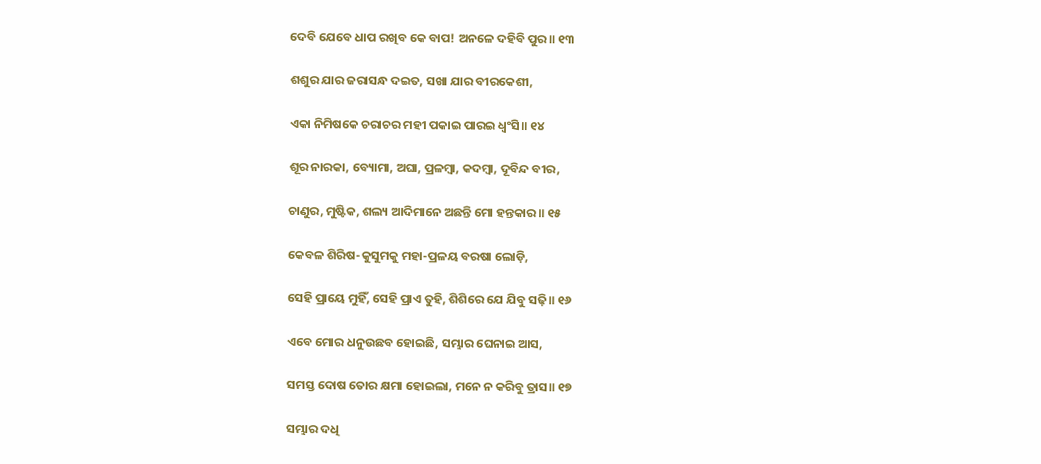ଦେବି ଯେବେ ଧାପ ରଖିବ କେ ବାପ! ଅନଳେ ଦହିବି ପୁର॥ ୧୩

ଶଶୁର ଯାର ଜରାସନ୍ଧ ଦଇତ, ସଖା ଯାର ବୀରକେଶୀ,

ଏକା ନିମିଷକେ ଚରାଚର ମହୀ ପକାଇ ପାରଇ ଧ୍ୱଂସି॥ ୧୪

ଶୂର ନାରକା, ବ୍ୟୋମା, ଅଘା, ପ୍ରଳମ୍ବା, କଦମ୍ବା, ଦୂବିନ୍ଦ ବୀର,

ଚାଣୁର, ମୁଷ୍ଟିକ, ଶଲ୍ୟ ଆଦିମାନେ ଅଛନ୍ତି ମୋ ହନ୍ତକାର॥ ୧୫

କେବଳ ଶିରିଷ-କୁସୁମକୁ ମହା-ପ୍ରଳୟ ବରଷା ଲୋଡ଼ି,

ସେହି ପ୍ରାୟେ ମୁହିଁ, ସେହି ପ୍ରାଏ ତୁହି, ଶିଶିରେ ଯେ ଯିବୁ ସଢ଼ି॥ ୧୬

ଏବେ ମୋର ଧନୁଉଛବ ହୋଇଛି, ସମ୍ଭାର ଘେନାଇ ଆସ,

ସମସ୍ତ ଦୋଷ ତୋର କ୍ଷମା ହୋଇଲା, ମନେ ନ କରିବୁ ତ୍ରାସ॥ ୧୭

ସମ୍ଭାର ଦଧି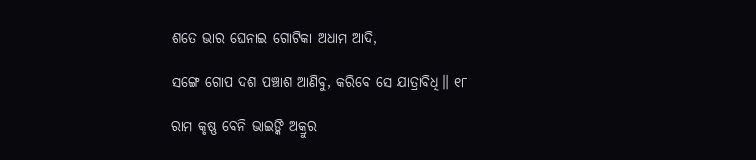ଶତେ ଭାର ଘେନାଇ ଗୋଟିକା ଅଧାମ ଆଦି,

ସଙ୍ଗେ ଗୋପ ଦଶ ପଞ୍ଚାଶ ଆଣିବୁ, କରିବେ ସେ ଯାତ୍ରାବିଧି॥ ୧୮

ରାମ କୃଷ୍ଣ ବେନି ଭାଇଙ୍କି ଅକ୍ରୁର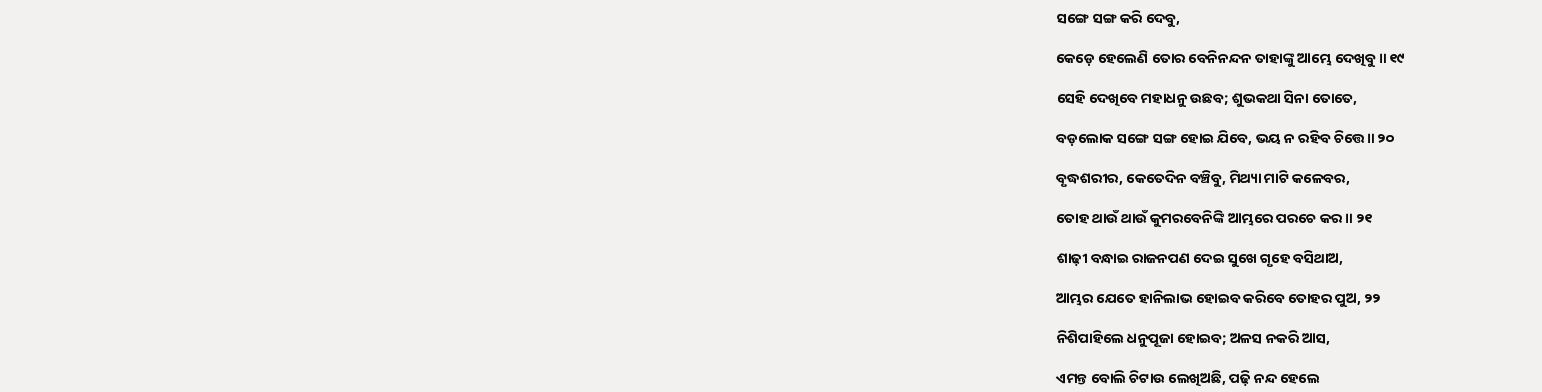ସଙ୍ଗେ ସଙ୍ଗ କରି ଦେବୁ,

କେଡ଼େ ହେଲେଣି ତୋର ବେନିନନ୍ଦନ ତାହାଙ୍କୁ ଆମ୍ଭେ ଦେଖିବୁ॥ ୧୯

ସେହି ଦେଖିବେ ମହାଧନୁ ଉଛବ; ଶୁଭକଥା ସିନା ତୋତେ,

ବଡ଼ଲୋକ ସଙ୍ଗେ ସଙ୍ଗ ହୋଇ ଯିବେ, ଭୟ ନ ରହିବ ଚିତ୍ତେ॥ ୨୦

ବୃଦ୍ଧଶରୀର, କେତେଦିନ ବଞ୍ଚିବୁ, ମିଥ୍ୟା ମାଟି କଳେବର,

ତୋହ ଥାଉଁ ଥାଉଁ କୁମରବେନିଙ୍କି ଆମ୍ଭରେ ପରଚେ କର॥ ୨୧

ଶାଢ଼ୀ ବନ୍ଧାଇ ରାଜନପଣ ଦେଇ ସୁଖେ ଗୃହେ ବସିଥାଅ,

ଆମ୍ଭର ଯେତେ ହାନିଲାଭ ହୋଇବ କରିବେ ତୋହର ପୁଅ, ୨୨

ନିଶିପାହିଲେ ଧନୁପୂଜା ହୋଇବ; ଅଳସ ନକରି ଆସ,

ଏମନ୍ତ ବୋଲି ଚିଟାଉ ଲେଖିଅଛି, ପଢ଼ି ନନ୍ଦ ହେଲେ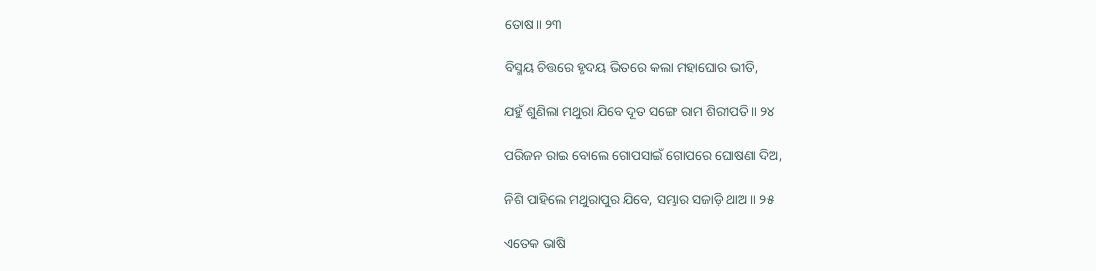ତୋଷ॥ ୨୩

ବିସ୍ମୟ ଚିତ୍ତରେ ହୃଦୟ ଭିତରେ କଲା ମହାଘୋର ଭୀତି,

ଯହୁଁ ଶୁଣିଲା ମଥୁରା ଯିବେ ଦୂତ ସଙ୍ଗେ ରାମ ଶିରୀପତି॥ ୨୪

ପରିଜନ ରାଇ ବୋଲେ ଗୋପସାଇଁ ଗୋପରେ ଘୋଷଣା ଦିଅ,

ନିଶି ପାହିଲେ ମଥୁରାପୁର ଯିବେ, ସମ୍ଭାର ସଜାଡ଼ି ଥାଅ॥ ୨୫

ଏତେକ ଭାଷି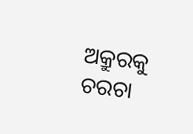ଅକ୍ରୁରକୁ ଚରଚା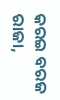କରଇ ବରଜ ରାଜା,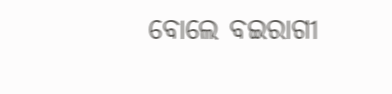ବୋଲେ ବଇରାଗୀ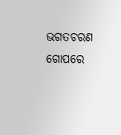ଭଗତଚରଣ ଗୋପରେ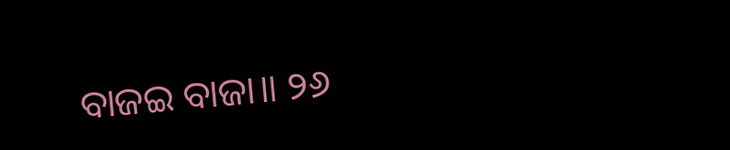ବାଜଇ ବାଜା॥ ୨୬